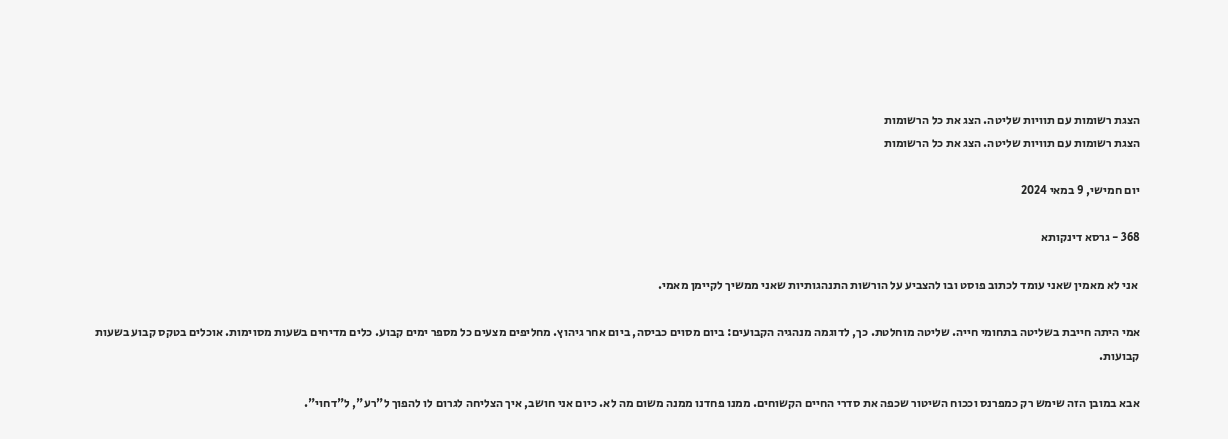הצגת רשומות עם תוויות שליטה. הצג את כל הרשומות
הצגת רשומות עם תוויות שליטה. הצג את כל הרשומות

יום חמישי, 9 במאי 2024

368 - גרסא דינקותא

 אני לא מאמין שאני עומד לכתוב פוסט ובו להצביע על הורשות התנהגותיות שאני ממשיך לקיימן מאמי.

אמי היתה חייבת בשליטה בתחומי חייה. שליטה מוחלטת. כך, לדוגמה מנהגיה הקבועים: ביום מסוים כביסה, ביום אחר גיהוץ. מחליפים מצעים כל מספר ימים קבוע. כלים מדיחים בשעות מסוימות. אוכלים בטקס קבוע בשעות קבועות.

אבא במובן הזה שימש רק כמפרנס וככוח השיטור שכפה את סדרי החיים הקשוחים. ממנו פחדנו ממנה משום מה לא. כיום אני חושב, איך הצליחה לגרום לו להפוך ל"רע", ל"דחוי".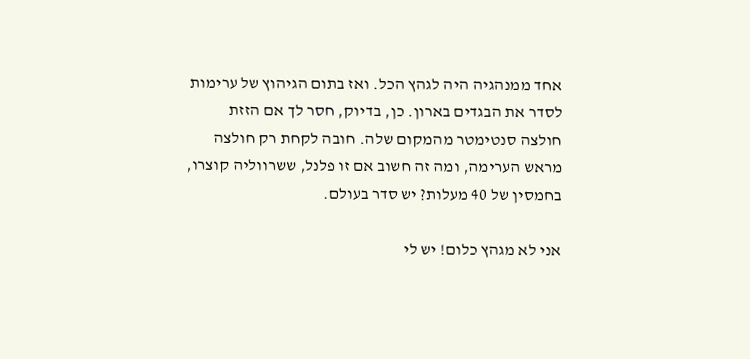אחד ממנהגיה היה לגהץ הכל. ואז בתום הגיהוץ של ערימות לסדר את הבגדים בארון. כן, בדיוק, חסר לך אם הזזת חולצה סנטימטר מהמקום שלה. חובה לקחת רק חולצה מראש הערימה, ומה זה חשוב אם זו פלנל, ששרווליה קוצרו, בחמסין של 40 מעלות? יש סדר בעולם.

אני לא מגהץ כלום! יש לי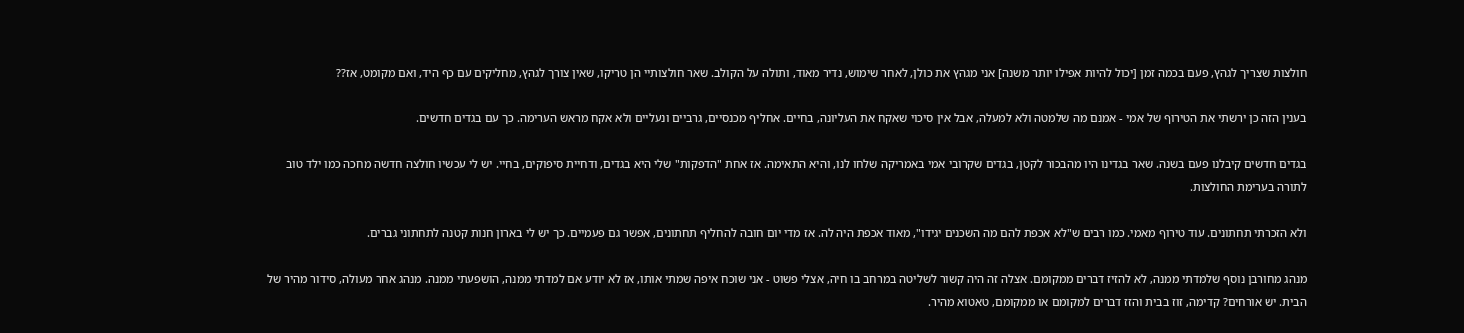חולצות שצריך לגהץ, פעם בכמה זמן [יכול להיות אפילו יותר משנה] אני מגהץ את כולן, לאחר שימוש, נדיר מאוד, ותולה על הקולב. שאר חולצותיי הן טריקו, שאין צורך לגהץ, מחליקים עם כף היד, ואם מקומט, אז??

בענין הזה כן ירשתי את הטירוף של אמי - אמנם מה שלמטה ולא למעלה, אבל אין סיכוי שאקח את העליונה, בחיים. אחליף מכנסיים, גרביים ונעליים ולא אקח מראש הערימה. כך עם בגדים חדשים.

בגדים חדשים קיבלנו פעם בשנה. שאר בגדינו היו מהבכור לקטן, בגדים שקרובי אמי באמריקה שלחו לנו, והיא התאימה. אז אחת "הדפקות" שלי היא בגדים, ודחיית סיפוקים, בחיי. יש לי עכשיו חולצה חדשה מחכה כמו ילד טוב לתורה בערימת החולצות.

ולא הזכרתי תחתונים. עוד טירוף מאמי. כמו רבים ש"לא אכפת להם מה השכנים יגידו", מאוד אכפת היה לה. אז מדי יום חובה להחליף תחתונים, אפשר גם פעמיים. כך יש לי בארון חנות קטנה לתחתוני גברים.

מנהג מחורבן נוסף שלמדתי ממנה, לא להזיז דברים ממקומם. אצלה זה היה קשור לשליטה במרחב בו חיה, אצלי פשוט - אני שוכח איפה שמתי אותו, אז לא יודע אם למדתי ממנה, הושפעתי ממנה. מנהג אחר מעולה, סידור מהיר של הבית. יש אורחים? קדימה, זוז בבית והזז דברים למקומם או ממקומם, טאטוא מהיר.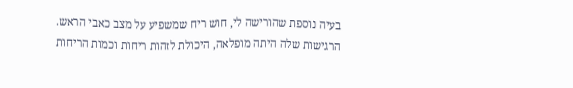בעיה נוספת שהורישה לי, חוש ריח שמשפיע על מצב כאבי הראש. הרגישות שלה היתה מופלאה, היכולת לזהות ריחות וכמות הריחות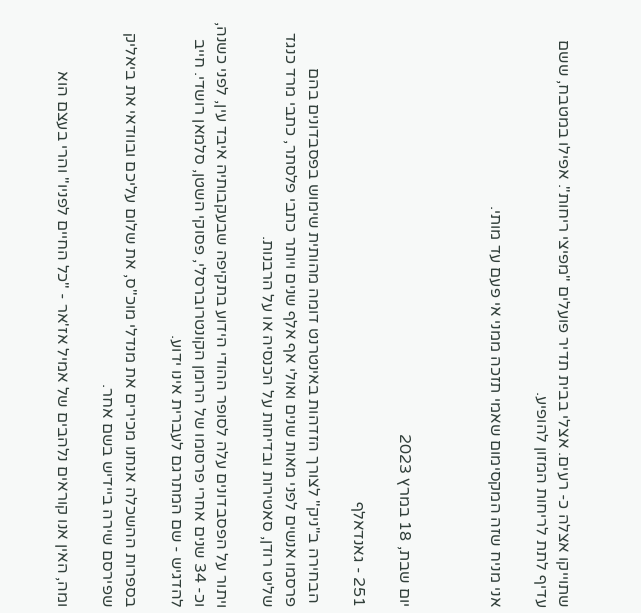שתוייקו אצלה כ- רעים. אצלי בבית תדיר פועלים "מפיצי ריחות". אפילו במטבח, ששם עדיף לתת לריחות המזון להופיע.

אני מניח שזה המקסימום שאמי תזכה ממני אי פעם עד מותי.



יום שבת, 18 במרץ 2023

251 - גאנדאלף

 הבחירה ב"ניק" לצורך הזדהות באינטרנט דומה מהותית שימוש בפסבדונים בהם פרסמו אנשים לפני מאות שנים ואולי אף אלף שנים ויותר כתבי פלסתר, כתבי מרד כנגד שליט רודן, סאטירות ובדיחות על הכנסיה או על הרבנות.

ויתור על הפסבדונים עלה לסופר ההודי הידוע בתקיפה שבעקבותיה איבד עין, לפני כשנה, וכ- 34 שנים אחרי פרסומו של הרומן הקונטרוברסלי, פסוקי השטן, סלמאן רושדי. חייב להדגיש - שם המתרגם לעברית אינו ידוע.

בספרות ההשכלה אנחנו מכירים את מנדלי מוכ"ס, את שלום עליכם ובוודאי את ביאליק שפירסם שירה ביידיש בשם אחר.

ומה, האין אנו קוראים נלהבים של אמיל אז'אר - "כל החיים לפניו" והרי בעצם הוא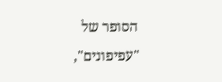הסופר של "עפיפונים",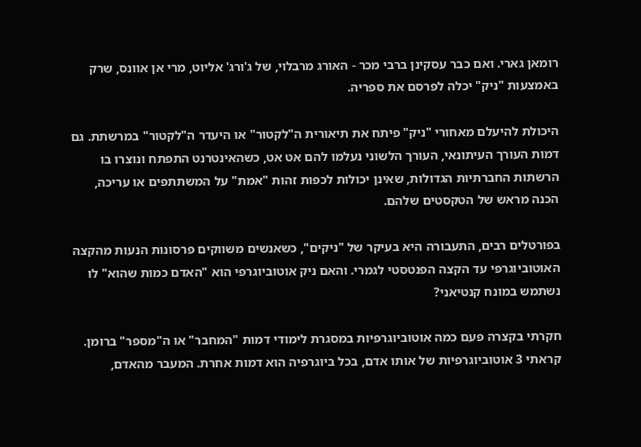רומאן גארי. ואם כבר עסקינן ברבי מכר - האורג מרבלוי, של ג'ורג' אליוט, מרי אן אוונס, שרק באמצעות "ניק" יכלה לפרסם את ספריה.

היכולת להיעלם מאחורי "ניק" פיתח את תיאורית ה"לקטור" או היעדר ה"לקטור" במרשתת. גם דמות העורך העיתונאי, העורך הלשוני נעלמו להם אט אט, כשהאינטרנט התפתח ונוצרו בו הרשתות החברתיות הגדולות, שאינן יכולות לכפות זהות "אמת" על המשתתפים או עריכה, הכנה מראש של הטקסטים שלהם.

בפורטלים רבים, התעבורה היא בעיקר של "ניקים", כשאנשים משווקים פרסונות הנעות מהקצה האוטוביוגרפי עד הקצה הפנטסטי לגמרי. והאם ניק אוטוביוגרפי הוא "האדם כמות שהוא" לו נשתמש במונח קנטיאני?

חקרתי בקצרה פעם כמה אוטוביוגרפיות במסגרת לימודי דמות "המחבר" או ה"מספר" ברומן. קראתי 3 אוטוביוגרפיות של אותו אדם, בכל ביוגרפיה הוא דמות אחרת. המעבר מהאדם,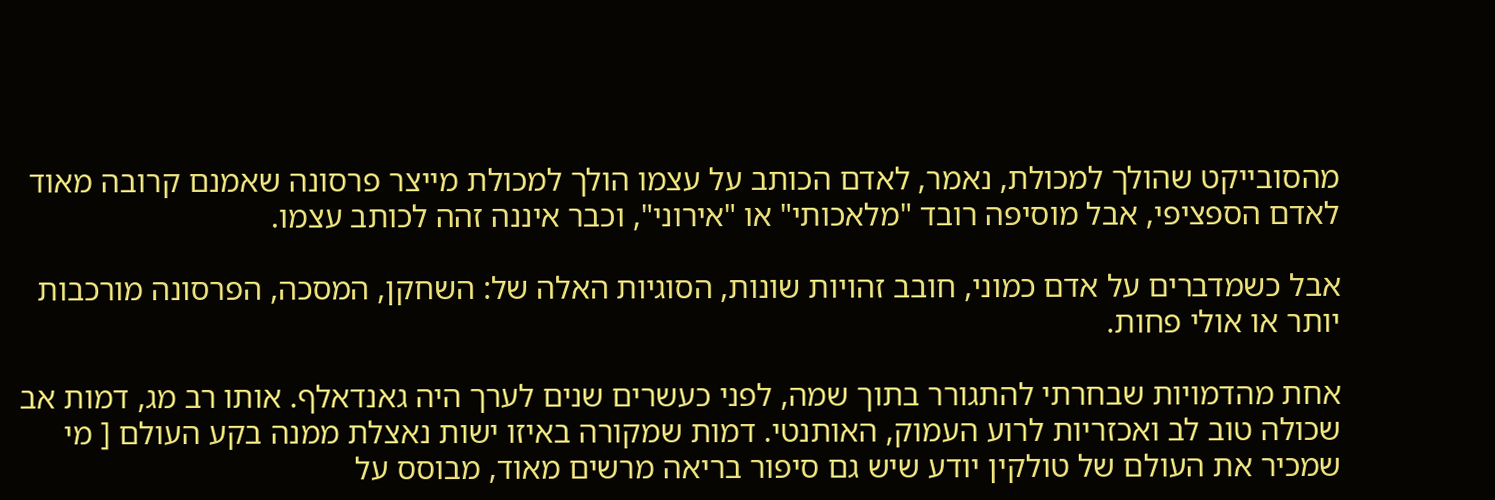מהסובייקט שהולך למכולת, נאמר, לאדם הכותב על עצמו הולך למכולת מייצר פרסונה שאמנם קרובה מאוד לאדם הספציפי, אבל מוסיפה רובד "מלאכותי" או "אירוני", וכבר איננה זהה לכותב עצמו.

אבל כשמדברים על אדם כמוני, חובב זהויות שונות, הסוגיות האלה של: השחקן, המסכה, הפרסונה מורכבות יותר או אולי פחות.

אחת מהדמויות שבחרתי להתגורר בתוך שמה, לפני כעשרים שנים לערך היה גאנדאלף. אותו רב מג, דמות אב שכולה טוב לב ואכזריות לרוע העמוק, האותנטי. דמות שמקורה באיזו ישות נאצלת ממנה בקע העולם [ מי שמכיר את העולם של טולקין יודע שיש גם סיפור בריאה מרשים מאוד, מבוסס על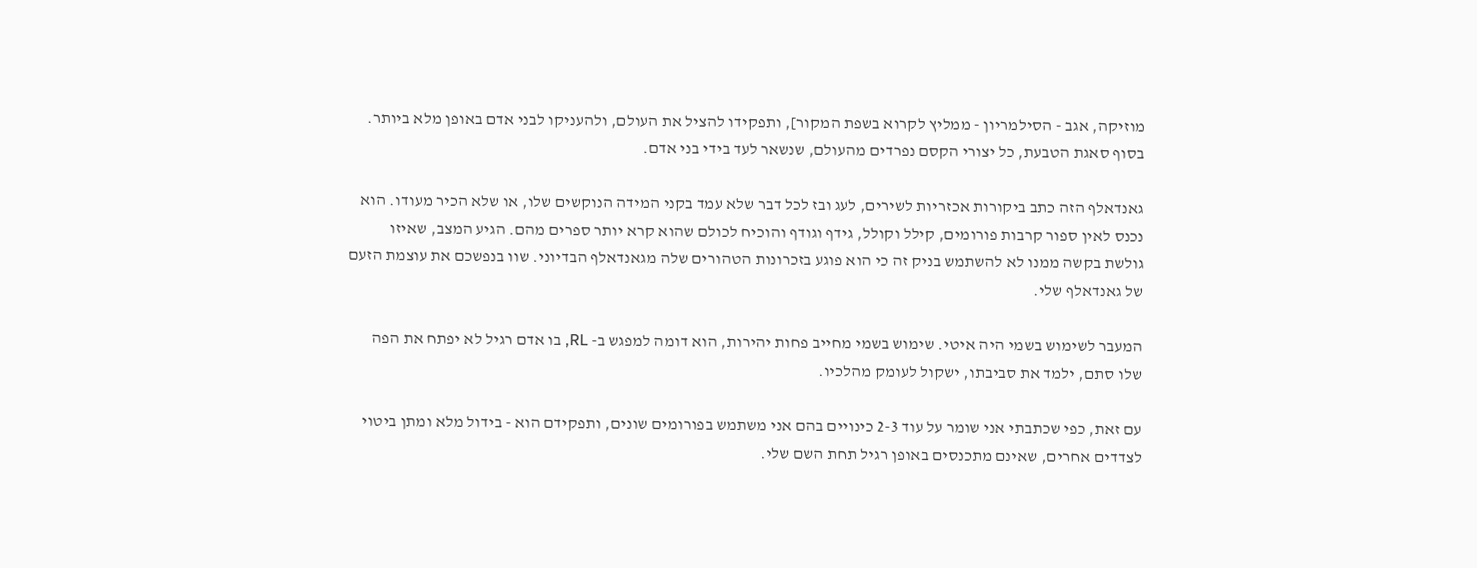מוזיקה, אגב - הסילמריון - ממליץ לקרוא בשפת המקור], ותפקידו להציל את העולם, ולהעניקו לבני אדם באופן מלא ביותר. בסוף סאגת הטבעת, כל יצורי הקסם נפרדים מהעולם, שנשאר לעד בידי בני אדם.

גאנדאלף הזה כתב ביקורות אכזריות לשירים, לעג ובז לכל דבר שלא עמד בקני המידה הנוקשים שלו, או שלא הכיר מעודו. הוא נכנס לאין ספור קרבות פורומים, קילל וקולל, גידף וגודף והוכיח לכולם שהוא קרא יותר ספרים מהם. הגיע המצב, שאיזו גולשת בקשה ממנו לא להשתמש בניק זה כי הוא פוגע בזכרונות הטהורים שלה מגאנדאלף הבדיוני. שוו בנפשכם את עוצמת הזעם של גאנדאלף שלי.

המעבר לשימוש בשמי היה איטי. שימוש בשמי מחייב פחות יהירות, הוא דומה למפגש ב- RL, בו אדם רגיל לא יפתח את הפה שלו סתם, ילמד את סביבתו, ישקול לעומק מהלכיו.

עם זאת, כפי שכתבתי אני שומר על עוד 2-3 כינויים בהם אני משתמש בפורומים שונים, ותפקידם הוא - בידול מלא ומתן ביטוי לצדדים אחרים, שאינם מתכנסים באופן רגיל תחת השם שלי.